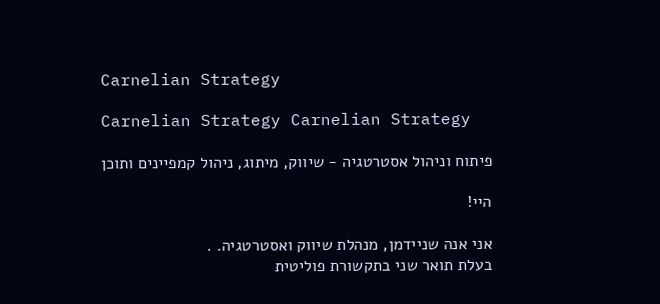Carnelian Strategy

Carnelian Strategy Carnelian Strategy

פיתוח וניהול אסטרטגיה - שיווק, מיתוג, ניהול קמפיינים ותוכן

היי!

אני אנה שניידמן, מנהלת שיווק ואסטרטגיה. .
בעלת תואר שני בתקשורת פוליטית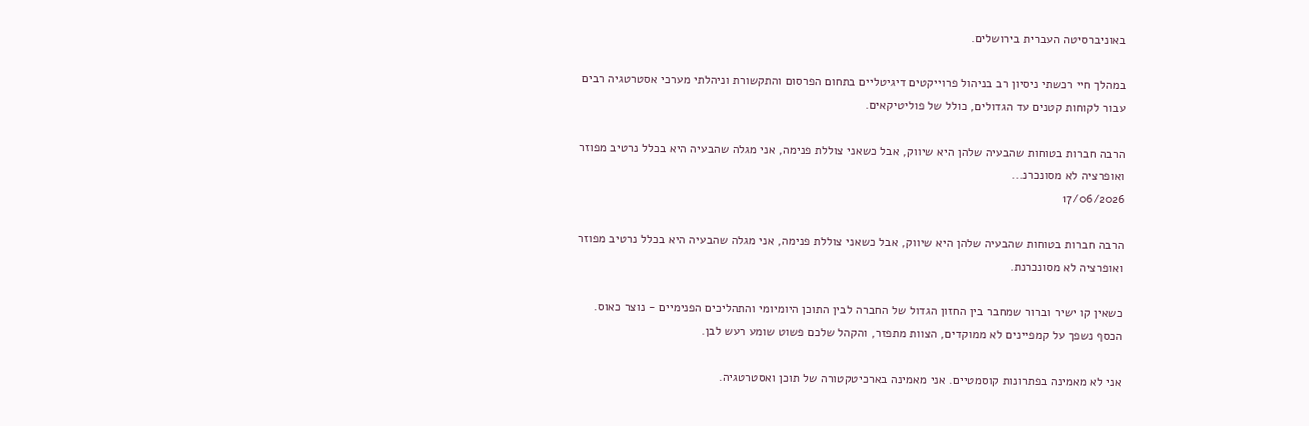באוניברסיטה העברית בירושלים.

במהלך חיי רכשתי ניסיון רב בניהול פרוייקטים דיגיטליים בתחום הפרסום והתקשורת וניהלתי מערכי אסטרטגיה רבים עבור לקוחות קטנים עד הגדולים, כולל של פוליטיקאים.

הרבה חברות בטוחות שהבעיה שלהן היא שיווק, אבל כשאני צוללת פנימה, אני מגלה שהבעיה היא בכלל נרטיב מפוזר ואופרציה לא מסונכרנ...
17/06/2026

הרבה חברות בטוחות שהבעיה שלהן היא שיווק, אבל כשאני צוללת פנימה, אני מגלה שהבעיה היא בכלל נרטיב מפוזר ואופרציה לא מסונכרנת.

כשאין קו ישיר וברור שמחבר בין החזון הגדול של החברה לבין התוכן היומיומי והתהליכים הפנימיים - נוצר כאוס. הכסף נשפך על קמפיינים לא ממוקדים, הצוות מתפזר, והקהל שלכם פשוט שומע רעש לבן.

אני לא מאמינה בפתרונות קוסמטיים. אני מאמינה בארכיטקטורה של תוכן ואסטרטגיה.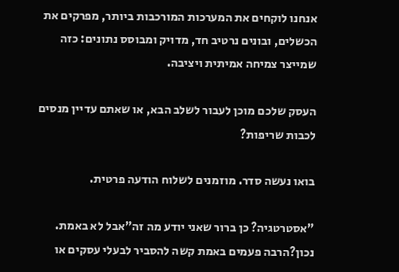אנחנו לוקחים את המערכות המורכבות ביותר, מפרקים את הכשלים, ובונים נרטיב חד, מדויק ומבוסס נתונים: כזה שמייצר צמיחה אמיתית ויציבה.

העסק שלכם מוכן לעבור לשלב הבא, או שאתם עדיין מנסים לכבות שריפות?

בואו נעשה סדר. מוזמנים לשלוח הודעה פרטית.

"אסטרטגיה? כן ברור שאני יודע מה זה"אבל לא באמת. נכון?הרבה פעמים באמת קשה להסביר לבעלי עסקים או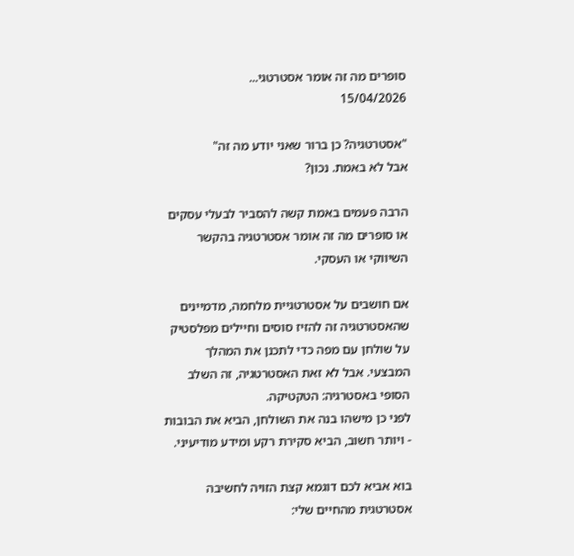סופרים מה זה אומר אסטרטגי...
15/04/2026

"אסטרטגיה? כן ברור שאני יודע מה זה"
אבל לא באמת. נכון?

הרבה פעמים באמת קשה להסביר לבעלי עסקים או סופרים מה זה אומר אסטרטגיה בהקשר השיווקי או העסקי.

אם חושבים על אסטרטגיית מלחמה, מדמיינים שהאסטרטגיה זה להזיז סוסים וחיילים מפלסטיק על שולחן עם מפה כדי לתכנן את המהלך המבצעי. אבל לא זאת האסטרטגיה, זה השלב הסופי באסטרגיה: הטקטיקה.
לפני כן מישהו בנה את השולחן, הביא את הבובות - ויותר חשוב, הביא סקירת רקע ומידע מודיעיני.

בוא אביא לכם דוגמא קצת הזויה לחשיבה אסטרטגית מהחיים שלי: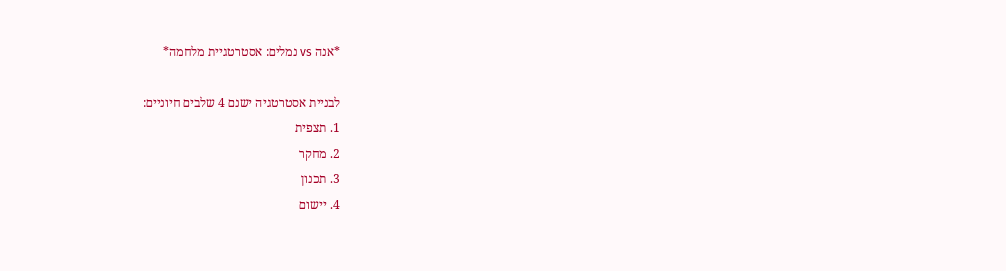*אנה vs נמלים: אסטרטגיית מלחמה*

לבניית אסטרטגיה ישנם 4 שלבים חיוניים:
1. תצפית
2. מחקר
3. תכנון
4. יישום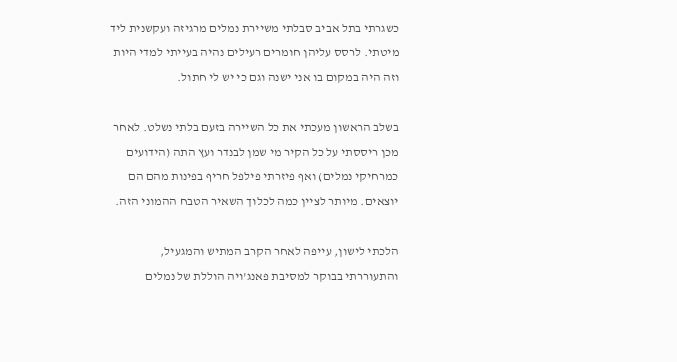כשגרתי בתל אביב סבלתי משיירת נמלים מרגיזה ועקשנית ליד מיטתי. לרסס עליהן חומרים רעילים נהיה בעייתי למדי היות וזה היה במקום בו אני ישנה וגם כי יש לי חתול.

בשלב הראשון מעכתי את כל השיירה בזעם בלתי נשלט. לאחר מכן ריססתי על כל הקיר מי שמן לבנדר ועץ התה (הידועים כמרחיקי נמלים) ואף פיזרתי פילפל חריף בפינות מהם הם יוצאים. מיותר לציין כמה לכלוך השאיר הטבח ההמוני הזה.

הלכתי לישון, עייפה לאחר הקרב המתיש והמגעיל, והתעוררתי בבוקר למסיבת פאנג'ויה הוללת של נמלים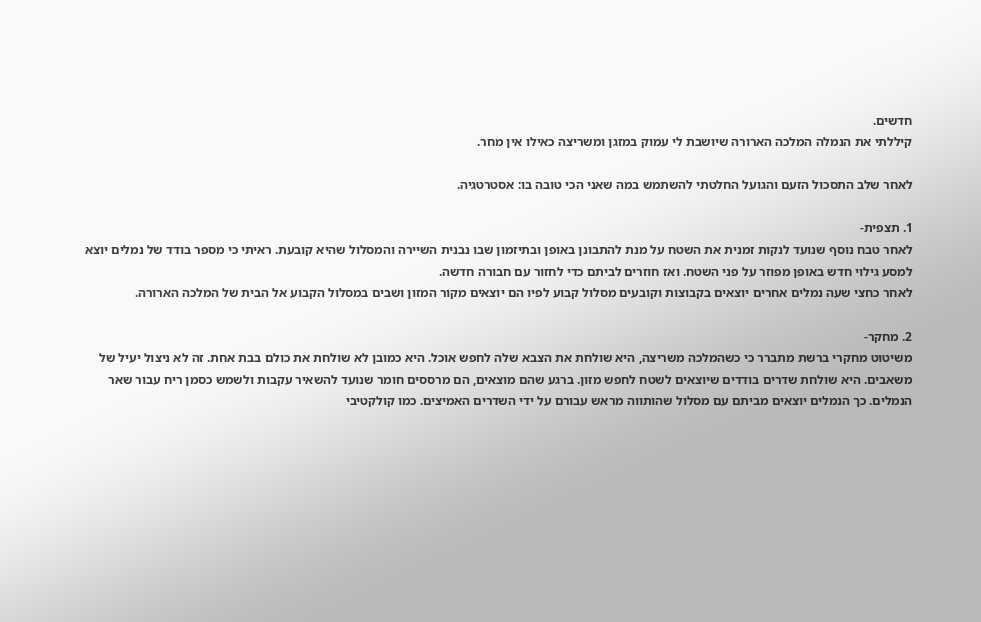חדשים.
קיללתי את הנמלה המלכה הארורה שיושבת לי עמוק במזגן ומשריצה כאילו אין מחר.

לאחר שלב התסכול הזעם והגועל החלטתי להשתמש במה שאני הכי טובה בו: אסטרטגיה.

1. תצפית-
לאחר טבח נוסף שנועד לנקות זמנית את השטח על מנת להתבונן באופן ובתיזמון שבו נבנית השיירה והמסלול שהיא קובעת. ראיתי כי מספר בודד של נמלים יוצא למסע גילוי חדש באופן מפוזר על פני השטח. ואז חוזרים לביתם כדי לחזור עם חבורה חדשה.
לאחר כחצי שעה נמלים אחרים יוצאים בקבוצות וקובעים מסלול קבוע לפיו הם יוצאים מקור המזון ושבים במסלול הקבוע אל הבית של המלכה הארורה.

2. מחקר-
משיטוט מחקרי ברשת מתברר כי כשהמלכה משריצה, היא שולחת את הצבא שלה לחפש אוכל. היא כמובן לא שולחת את כולם בבת אחת. זה לא ניצול יעיל של משאבים. היא שולחת שדרים בודדים שיוצאים לשטח לחפש מזון. ברגע שהם מוצאים, הם מרססים חומר שנועד להשאיר עקבות ולשמש כסמן ריח עבור שאר הנמלים. כך הנמלים יוצאים מביתם עם מסלול שהותווה מראש עבורם על ידי השדרים האמיצים. כמו קולקטיבי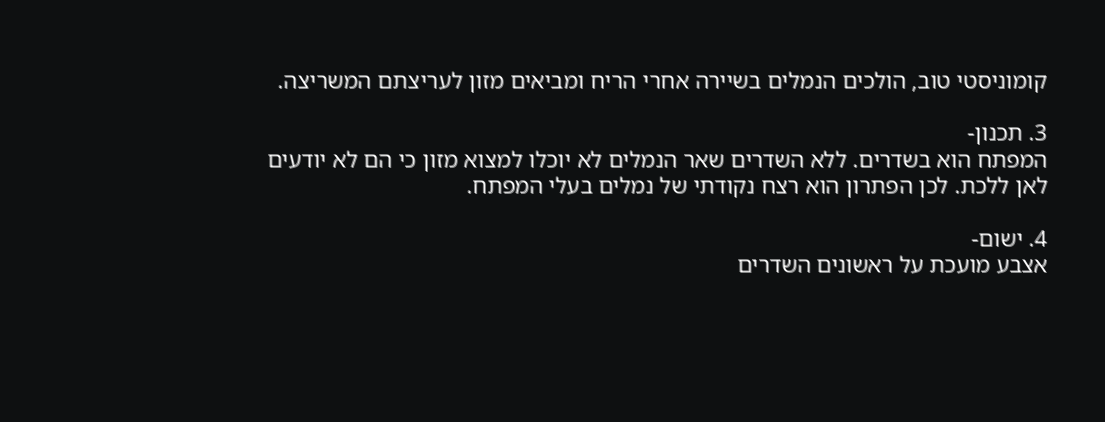קומוניסטי טוב, הולכים הנמלים בשיירה אחרי הריח ומביאים מזון לעריצתם המשריצה.

3. תכנון-
המפתח הוא בשדרים. ללא השדרים שאר הנמלים לא יוכלו למצוא מזון כי הם לא יודעים לאן ללכת. לכן הפתרון הוא רצח נקודתי של נמלים בעלי המפתח.

4. ישום-
אצבע מועכת על ראשונים השדרים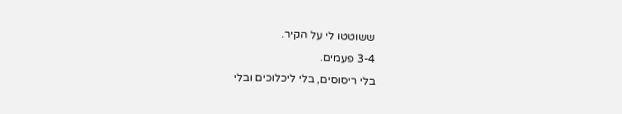ששוטטו לי על הקיר.
3-4 פעמים.
בלי ריסוסים, בלי ליכלוכים ובלי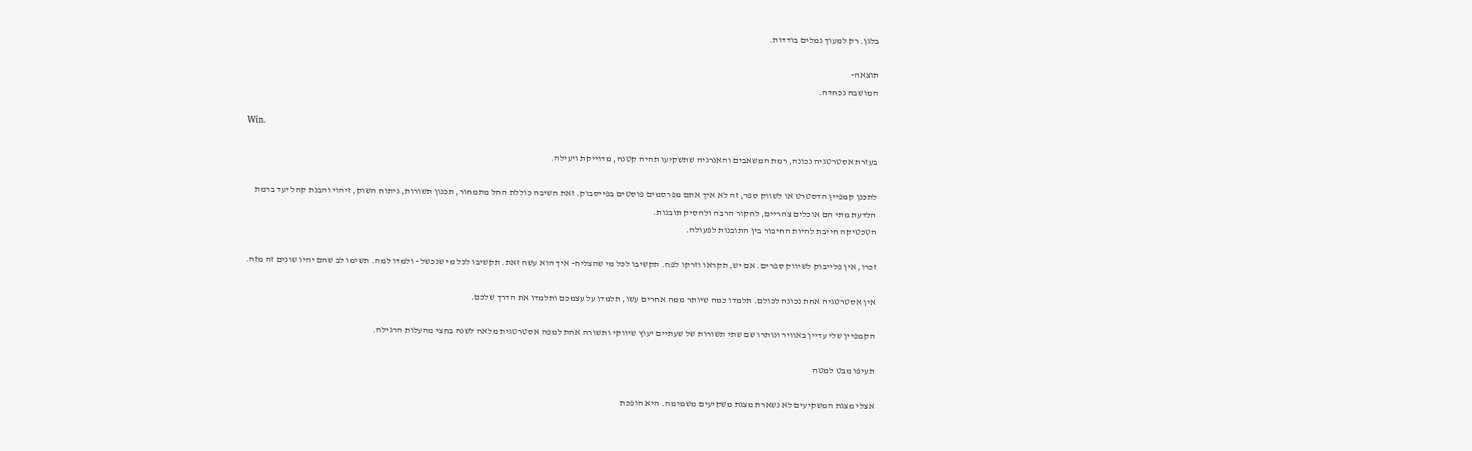בלגן. רק למעוך נמלים בודדות.

תוצאה-
המושבה נכחדה.

Win.

בעזרת אסטרטגיה נכונה, רמת המשאבים והאנרגיה שתשקיעו תהיה קטנה, מדוייקת ויעילה.

לתכנן קמפיין הדסטרט או לשווק ספר, זה לא איך אתם מפרסמים פוסטים בפייסבוק. זאת חשיבה כוללת החל מתמחור, תכנון תשורות, ניתוח השוק, זיהוי והבנת קהל יעד ברמת הלדעת מתי הם אוכלים צהריים, לחקור הרבה ולהסיק תובנות.
הטכטיקה חייבת להיות החיבור בין התובנות לפעולה.

זכרו, אין פלייבוק לשיווק ספרים. אם יש, תקראו וזרקו לפח. תקשיבו לכל מי שהצליח- איך הוא עשה זאת. תקשיבו לכל מי שנכשל - ולמדו למה. תשימו לב שהם יהיו שונים זה מזה.

אין אסטרטגיה אחת נכונה לכולם. תלמדו כמה שיותר ממה אחרים עשו, תלמדו על עצמכם ותלמדו את הדרך שלכם.

הקמפיין שלי עדיין באוויר ונותרו שם שתי תשורות של שעתיים יעוץ שיווקי ותשורה אחת למפה אסטרטגית מלאה לשנה בחצי מהעלות הרגילה.

תעיפו מבט למטה

אצלי מצגת המשקיעים לא נשארת מצגת משקיעים משמימה. היא הופכת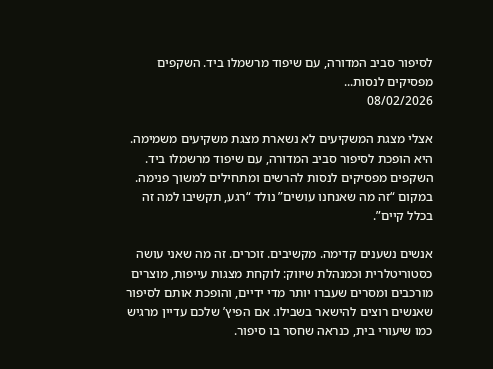לסיפור סביב המדורה, עם שיפוד מרשמלו ביד. השקפים מפסיקים לנסות...
08/02/2026

אצלי מצגת המשקיעים לא נשארת מצגת משקיעים משמימה. היא הופכת לסיפור סביב המדורה, עם שיפוד מרשמלו ביד. השקפים מפסיקים לנסות להרשים ומתחילים למשוך פנימה. במקום “זה מה שאנחנו עושים” נולד “רגע, תקשיבו למה זה בכלל קיים”.

אנשים נשענים קדימה. מקשיבים. זוכרים. זה מה שאני עושה כסטוריטלרית וכמנהלת שיווק: לוקחת מצגות עייפות, מוצרים מורכבים ומסרים שעברו יותר מדי ידיים, והופכת אותם לסיפור שאנשים רוצים להישאר בשבילו. אם הפיץ’ שלכם עדיין מרגיש כמו שיעורי בית, כנראה שחסר בו סיפור.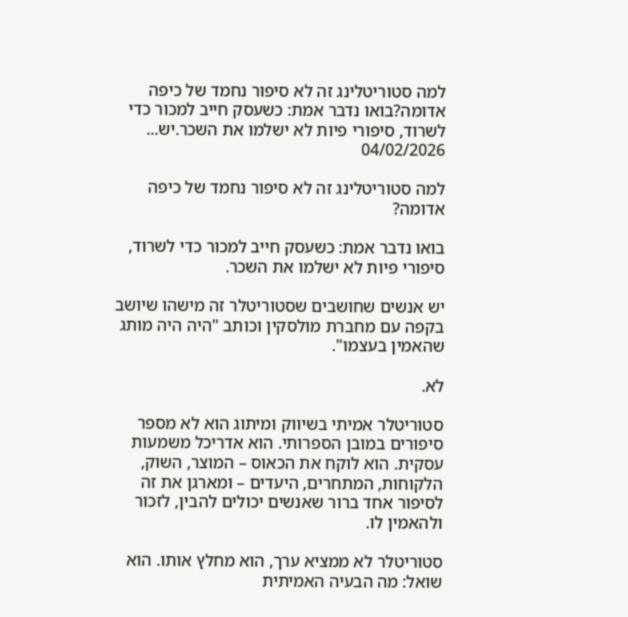למה סטוריטלינג זה לא סיפור נחמד של כיפה אדומה?בואו נדבר אמת: כשעסק חייב למכור כדי לשרוד, סיפורי פיות לא ישלמו את השכר.יש...
04/02/2026

למה סטוריטלינג זה לא סיפור נחמד של כיפה אדומה?

בואו נדבר אמת: כשעסק חייב למכור כדי לשרוד, סיפורי פיות לא ישלמו את השכר.

יש אנשים שחושבים שסטוריטלר זה מישהו שיושב בקפה עם מחברת מולסקין וכותב "היה היה מותג שהאמין בעצמו".

לא.

סטוריטלר אמיתי בשיווק ומיתוג הוא לא מספר סיפורים במובן הספרותי. הוא אדריכל משמעות עסקית. הוא לוקח את הכאוס – המוצר, השוק, הלקוחות, המתחרים, היעדים – ומארגן את זה לסיפור אחד ברור שאנשים יכולים להבין, לזכור ולהאמין לו.

סטוריטלר לא ממציא ערך, הוא מחלץ אותו. הוא שואל: מה הבעיה האמיתית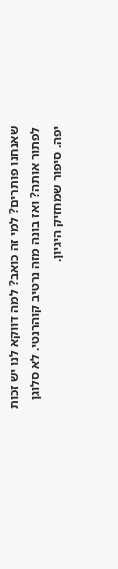שאנחנו פותרים? למי זה כואב? למה דווקא לנו יש זכות לפתור אותה? ואז בונה מזה נרטיב קוהרנטי. לא סלוגן יפה. סיפור שמחזיק היגיון.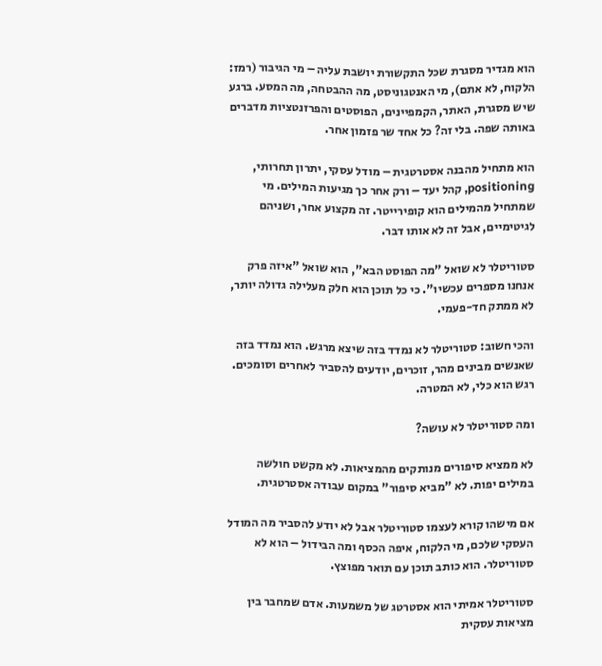הוא מגדיר מסגרת שכל התקשורת יושבת עליה – מי הגיבור (רמז: הלקוח, לא אתם), מי האנטגוניסט, מה ההבטחה, מה המסע. ברגע שיש מסגרת, האתר, הקמפיינים, הפוסטים והפרזנטציות מדברים באותה שפה. בלי זה? כל אחד שר פזמון אחר.

הוא מתחיל מהבנה אסטרטגית – מודל עסקי, יתרון תחרותי, positioning, קהל יעד – ורק אחר כך מגיעות המילים. מי שמתחיל מהמילים הוא קופירייטר. זה מקצוע אחר, ושניהם לגיטימיים, אבל זה לא אותו דבר.

סטוריטלר לא שואל "מה הפוסט הבא", הוא שואל "איזה פרק אנחנו מספרים עכשיו". כי כל תוכן הוא חלק מעלילה גדולה יותר, לא ממתק חד-פעמי.

והכי חשוב: סטוריטלר לא נמדד בזה שיצא מרגש. הוא נמדד בזה שאנשים מבינים מהר, זוכרים, יודעים להסביר לאחרים וסומכים. רגש הוא כלי, לא המטרה.

ומה סטוריטלר לא עושה?

לא ממציא סיפורים מנותקים מהמציאות. לא מקשט חולשה במילים יפות. לא "מביא סיפור" במקום עבודה אסטרטגית.

אם מישהו קורא לעצמו סטוריטלר אבל לא יודע להסביר מה המודל העסקי שלכם, מי הלקוח, איפה הכסף ומה הבידול – הוא לא סטוריטלר. הוא כותב תוכן עם תואר מפוצץ.

סטוריטלר אמיתי הוא אסטרטג של משמעות. אדם שמחבר בין מציאות עסקית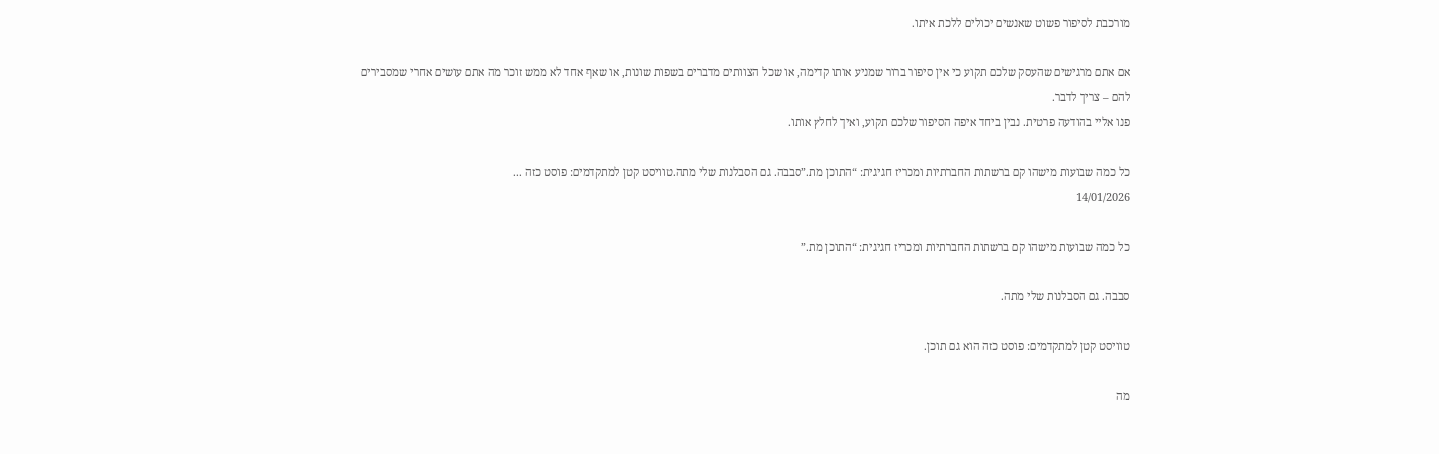מורכבת לסיפור פשוט שאנשים יכולים ללכת איתו.

אם אתם מרגישים שהעסק שלכם תקוע כי אין סיפור ברור שמניע אותו קדימה, או שכל הצוותים מדברים בשפות שונות, או שאף אחד לא ממש זוכר מה אתם עושים אחרי שמסבירים להם – צריך לדבר.
פנו אליי בהודעה פרטית. נבין ביחד איפה הסיפור שלכם תקוע, ואיך לחלץ אותו.

כל כמה שבועות מישהו קם ברשתות החברתיות ומכריז חגיגית: “התוכן מת.”סבבה. גם הסבלנות שלי מתה.טוויסט קטן למתקדמים: פוסט כזה ...
14/01/2026

כל כמה שבועות מישהו קם ברשתות החברתיות ומכריז חגיגית: “התוכן מת.”

סבבה. גם הסבלנות שלי מתה.

טוויסט קטן למתקדמים: פוסט כזה הוא גם תוכן.

מה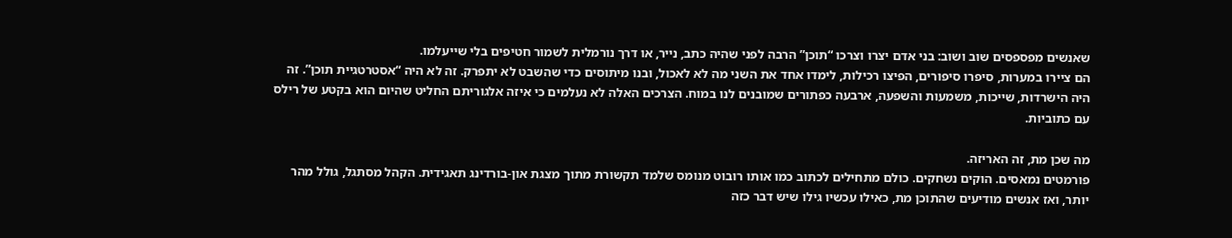שאנשים מפספסים שוב ושוב: בני אדם יצרו וצרכו “תוכן” הרבה לפני שהיה כתב, נייר, או דרך נורמלית לשמור חטיפים בלי שייעלמו.
הם ציירו במערות, סיפרו סיפורים, הפיצו רכילות, לימדו אחד את השני מה לא לאכול, ובנו מיתוסים כדי שהשבט לא יתפרק. זה לא היה “אסטרטגיית תוכן”. זה היה הישרדות, שייכות, משמעות והשפעה, ארבעה כפתורים שמובנים לנו במוח. הצרכים האלה לא נעלמים כי איזה אלגוריתם החליט שהיום הוא בקטע של רילס עם כתוביות.

מה שכן מת, זה האריזה.
פורמטים נמאסים. הוקים נשחקים. כולם מתחילים לכתוב כמו אותו רובוט מנומס שלמד תקשורת מתוך מצגת און-בורדינג תאגידית. הקהל מסתגל, גולל מהר יותר, ואז אנשים מודיעים שהתוכן מת, כאילו עכשיו גילו שיש דבר כזה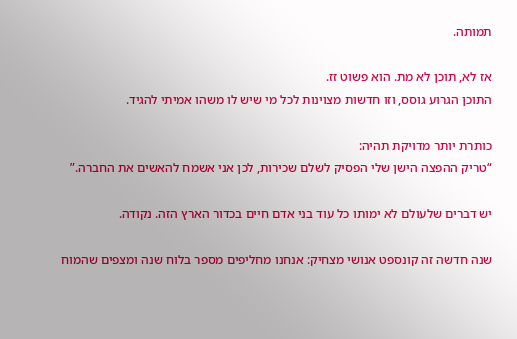תמותה.

אז לא, תוכן לא מת. הוא פשוט זז.
התוכן הגרוע גוסס, וזו חדשות מצוינות לכל מי שיש לו משהו אמיתי להגיד.

כותרת יותר מדויקת תהיה:
“טריק ההפצה הישן שלי הפסיק לשלם שכירות, לכן אני אשמח להאשים את החברה.”

יש דברים שלעולם לא ימותו כל עוד בני אדם חיים בכדור הארץ הזה. נקודה.

שנה חדשה זה קונספט אנושי מצחיק: אנחנו מחליפים מספר בלוח שנה ומצפים שהמוח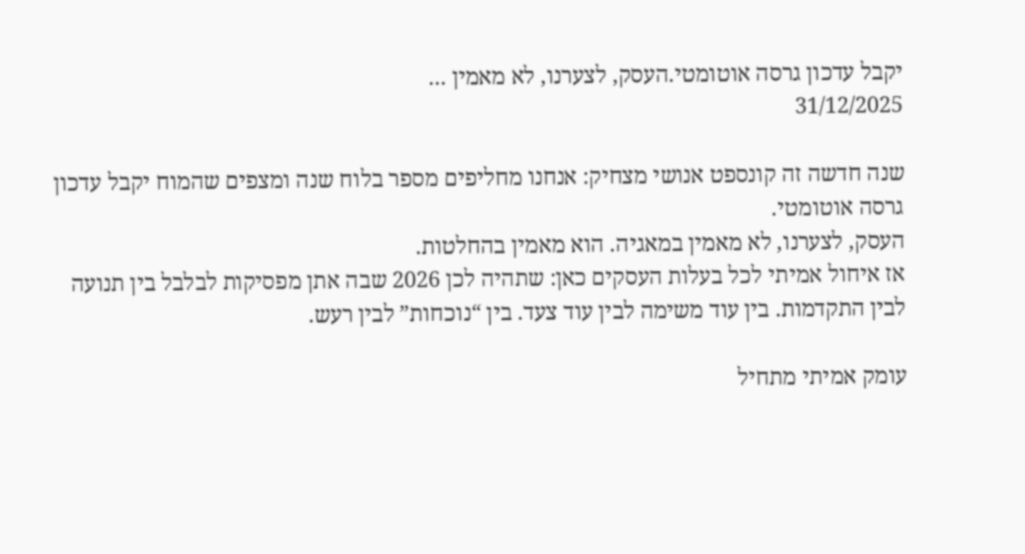יקבל עדכון גרסה אוטומטי.העסק, לצערנו, לא מאמין ...
31/12/2025

שנה חדשה זה קונספט אנושי מצחיק: אנחנו מחליפים מספר בלוח שנה ומצפים שהמוח יקבל עדכון גרסה אוטומטי.
העסק, לצערנו, לא מאמין במאגיה. הוא מאמין בהחלטות.
אז איחול אמיתי לכל בעלות העסקים כאן: שתהיה לכן 2026 שבה אתן מפסיקות לבלבל בין תנועה לבין התקדמות. בין עוד משימה לבין עוד צעד. בין “נוכחות” לבין רעש.

עומק אמיתי מתחיל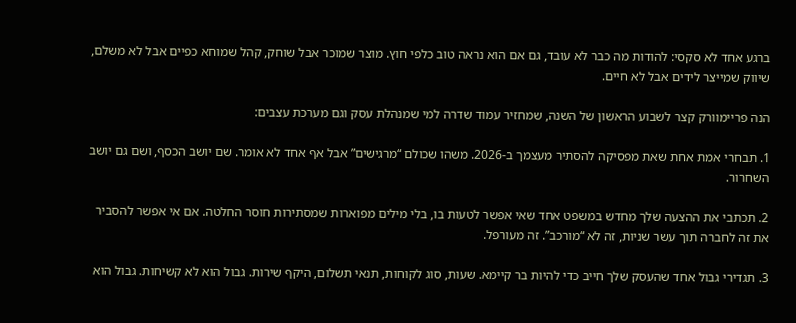ברגע אחד לא סקסי: להודות מה כבר לא עובד, גם אם הוא נראה טוב כלפי חוץ. מוצר שמוכר אבל שוחק, קהל שמוחא כפיים אבל לא משלם, שיווק שמייצר לידים אבל לא חיים.

הנה פריימוורק קצר לשבוע הראשון של השנה, שמחזיר עמוד שדרה למי שמנהלת עסק וגם מערכת עצבים:

1. תבחרי אמת אחת שאת מפסיקה להסתיר מעצמך ב-2026. משהו שכולם “מרגישים” אבל אף אחד לא אומר. שם יושב הכסף, ושם גם יושב השחרור.

2. תכתבי את ההצעה שלך מחדש במשפט אחד שאי אפשר לטעות בו, בלי מילים מפוארות שמסתירות חוסר החלטה. אם אי אפשר להסביר את זה לחברה תוך עשר שניות, זה לא “מורכב”. זה מעורפל.

3. תגדירי גבול אחד שהעסק שלך חייב כדי להיות בר קיימא. שעות, סוג לקוחות, תנאי תשלום, היקף שירות. גבול הוא לא קשיחות. גבול הוא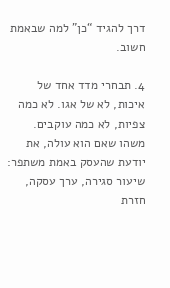דרך להגיד “כן” למה שבאמת חשוב.

4. תבחרי מדד אחד של איכות, לא של אגו. לא כמה צפיות, לא כמה עוקבים. משהו שאם הוא עולה, את יודעת שהעסק באמת משתפר: שיעור סגירה, ערך עסקה, חזרת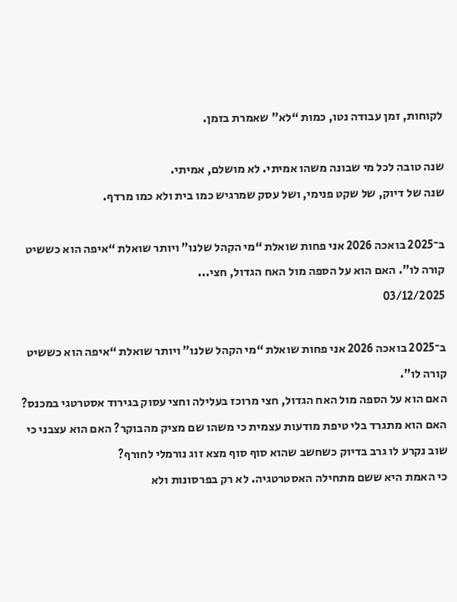לקוחות, זמן עבודה נטו, כמות “לא” שאמרת בזמן.

שנה טובה לכל מי שבונה משהו אמיתי. לא מושלם, אמיתי.
שנה של דיוק, של שקט פנימי, ושל עסק שמרגיש כמו בית ולא כמו מרדף.

ב־2025 בואכה 2026 אני פחות שואלת “מי הקהל שלנו” ויותר שואלת “איפה הוא כששיט קורה לו”. האם הוא על הספה מול האח הגדול, חצי...
03/12/2025

ב־2025 בואכה 2026 אני פחות שואלת “מי הקהל שלנו” ויותר שואלת “איפה הוא כששיט קורה לו”.
האם הוא על הספה מול האח הגדול, חצי מרוכז בעלילה וחצי עסוק בגירוד אסטרטגי במכנס? האם הוא מתגרד בלי טיפת מודעות עצמית כי משהו שם מציק מהבוקר? האם הוא עצבני כי שוב נקרע לו גרב בדיוק כשחשב שהוא סוף סוף מצא זוג נורמלי לחורף?
כי האמת היא ששם מתחילה האסטרטגיה. לא רק בפרסונות ולא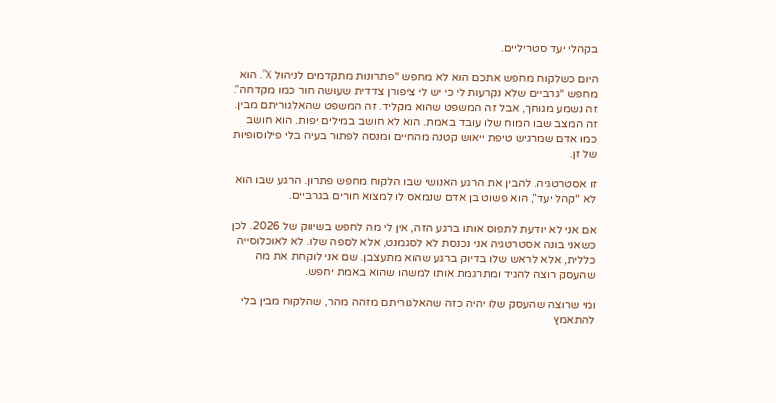בקהלי יעד סטריליים.

היום כשלקוח מחפש אתכם הוא לא מחפש “פתרונות מתקדמים לניהול X”. הוא מחפש “גרביים שלא נקרעות לי כי יש לי ציפורן צדדית שעושה חור כמו מקדחה”. זה נשמע מגוחך, אבל זה המשפט שהוא מקליד. זה המשפט שהאלגוריתם מבין. זה המצב שבו המוח שלו עובד באמת. הוא לא חושב במילים יפות. הוא חושב כמו אדם שמרגיש טיפת ייאוש קטנה מהחיים ומנסה לפתור בעיה בלי פילוסופיות של זן.

זו אסטרטגיה. להבין את הרגע האנושי שבו הלקוח מחפש פתרון. הרגע שבו הוא לא “קהל יעד”, הוא פשוט בן אדם שנמאס לו למצוא חורים בגרביים.

אם אני לא יודעת לתפוס אותו ברגע הזה, אין לי מה לחפש בשיווק של 2026. לכן כשאני בונה אסטרטגיה אני נכנסת לא לסגמנט, אלא לספה שלו. לא לאוכלוסייה כללית, אלא לראש שלו בדיוק ברגע שהוא מתעצבן. שם אני לוקחת את מה שהעסק רוצה להגיד ומתרגמת אותו למשהו שהוא באמת יחפש.

ומי שרוצה שהעסק שלו יהיה כזה שהאלגוריתם מזהה מהר, שהלקוח מבין בלי להתאמץ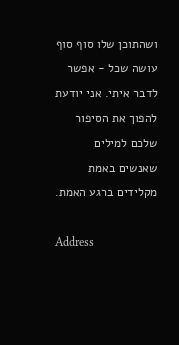ושהתוכן שלו סוף סוף עושה שכל - אפשר לדבר איתי. אני יודעת להפוך את הסיפור שלכם למילים שאנשים באמת מקלידים ברגע האמת.

Address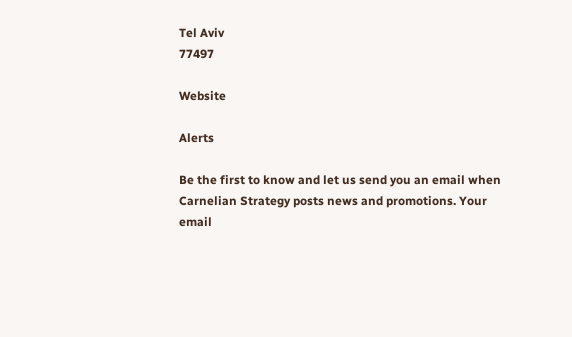Tel Aviv
77497

Website

Alerts

Be the first to know and let us send you an email when Carnelian Strategy posts news and promotions. Your email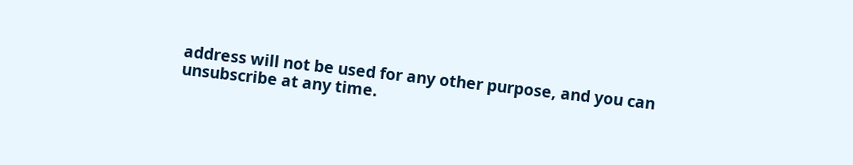address will not be used for any other purpose, and you can unsubscribe at any time.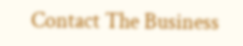Contact The Business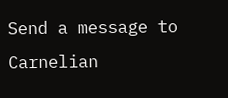Send a message to Carnelian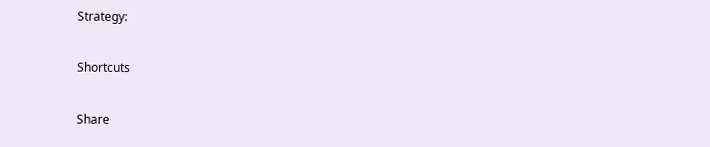Strategy:

Shortcuts

Share